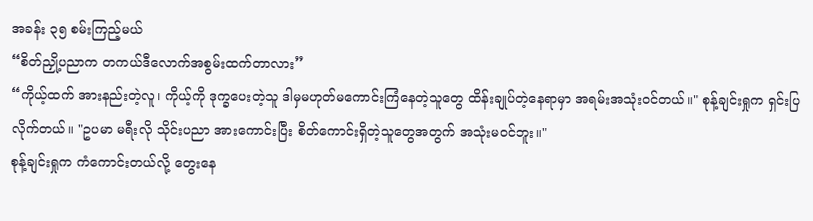အခန်း ၃၅ စမ်းကြည့်မယ်
“စိတ်ညှို့ပညာက တကယ်ဒီလောက်အစွမ်းထက်တာလား”
“ကိုယ့်ထက် အားနည်းတဲ့လူ၊ ကိုယ့်ကို ဒုက္ခပေးတဲ့သူ ဒါမှမဟုတ်မကောင်းကြံနေတဲ့သူတွေ ထိန်းချုပ်တဲ့နေရာမှာ အရမ်းအသုံးဝင်တယ်။" စုန့်ချင်းရှုက ရှင်းပြလိုက်တယ်။ "ဥပမာ မရီးလို သိုင်းပညာ အားကောင်းပြီး စိတ်ကောင်းရှိတဲ့သူတွေအတွက် အသုံးမဝင်ဘူး။"
စုန့်ချင်းရှုက ကံကောင်းတယ်လို့ တွေးနေ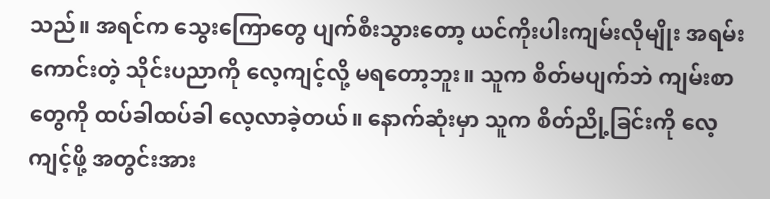သည်။ အရင်က သွေးကြောတွေ ပျက်စီးသွားတော့ ယင်ကိုးပါးကျမ်းလိုမျိုး အရမ်းကောင်းတဲ့ သိုင်းပညာကို လေ့ကျင့်လို့ မရတော့ဘူး။ သူက စိတ်မပျက်ဘဲ ကျမ်းစာတွေကို ထပ်ခါထပ်ခါ လေ့လာခဲ့တယ်။ နောက်ဆုံးမှာ သူက စိတ်ညို့ခြင်းကို လေ့ကျင့်ဖို့ အတွင်းအား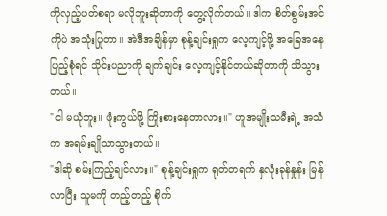ကိုလှည့်ပတ်စရာ မလိုဘူးဆိုတာကို တွေ့လိုက်တယ်။ ဒါက စိတ်စွမ်းအင်ကိုပဲ အသုံးပြုတာ။ အဲဒီအချိန်မှာ စုန့်ချင်းရှုက လေ့ကျင့်ဖို့ အခြေအနေ ပြည့်စုံရင် သိုင်းပညာကို ချက်ချင်း လေ့ကျင့်နိုင်တယ်ဆိုတာကို သိသွားတယ်။
"ငါ မယုံဘူး။ ဖုံးကွယ်ဖို့ ကြိုးစားနေတာလား။" ဟူအမျိုးသမီးရဲ့ အသံက အရမ်းချိုသာသွားတယ်။
"ဒါဆို စမ်းကြည့်ချင်လား။" စုန့်ချင်းရှုက ရုတ်တရက် နှလုံးခုန်နှုန်း မြန်လာပြီး သူမကို တည့်တည့် စိုက်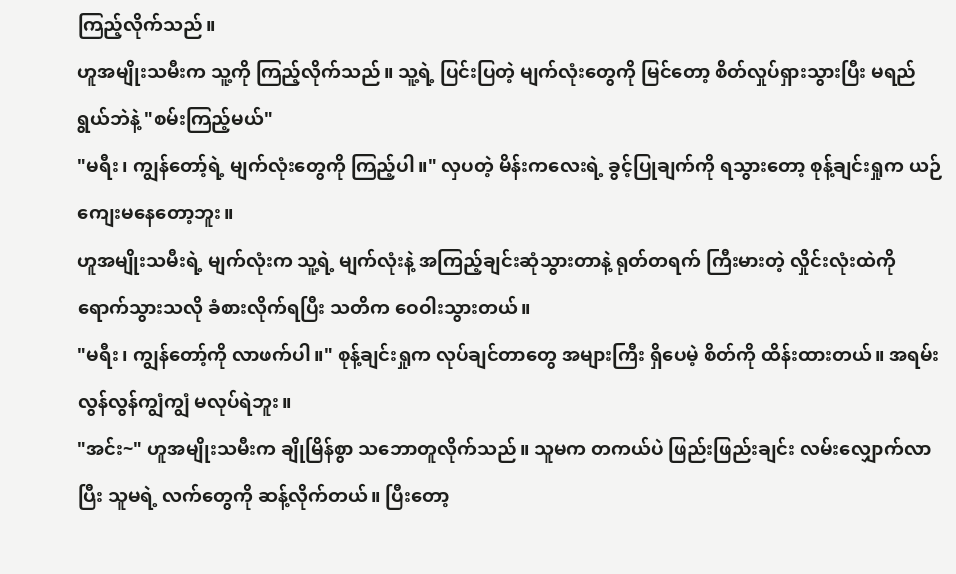ကြည့်လိုက်သည်။
ဟူအမျိုးသမီးက သူ့ကို ကြည့်လိုက်သည်။ သူ့ရဲ့ ပြင်းပြတဲ့ မျက်လုံးတွေကို မြင်တော့ စိတ်လှုပ်ရှားသွားပြီး မရည်ရွယ်ဘဲနဲ့ "စမ်းကြည့်မယ်"
"မရီး၊ ကျွန်တော့်ရဲ့ မျက်လုံးတွေကို ကြည့်ပါ။" လှပတဲ့ မိန်းကလေးရဲ့ ခွင့်ပြုချက်ကို ရသွားတော့ စုန့်ချင်းရှုက ယဉ်ကျေးမနေတော့ဘူး။
ဟူအမျိုးသမီးရဲ့ မျက်လုံးက သူ့ရဲ့ မျက်လုံးနဲ့ အကြည့်ချင်းဆုံသွားတာနဲ့ ရုတ်တရက် ကြီးမားတဲ့ လှိုင်းလုံးထဲကို ရောက်သွားသလို ခံစားလိုက်ရပြီး သတိက ဝေဝါးသွားတယ်။
"မရီး၊ ကျွန်တော့်ကို လာဖက်ပါ။" စုန့်ချင်းရှုက လုပ်ချင်တာတွေ အများကြီး ရှိပေမဲ့ စိတ်ကို ထိန်းထားတယ်။ အရမ်း လွန်လွန်ကျွံကျွံ မလုပ်ရဲဘူး။
"အင်း~" ဟူအမျိုးသမီးက ချိုမြိန်စွာ သဘောတူလိုက်သည်။ သူမက တကယ်ပဲ ဖြည်းဖြည်းချင်း လမ်းလျှောက်လာပြီး သူမရဲ့ လက်တွေကို ဆန့်လိုက်တယ်။ ပြီးတော့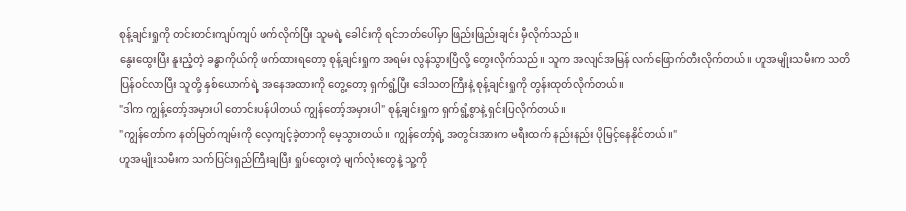စုန့်ချင်းရှုကို တင်းတင်းကျပ်ကျပ် ဖက်လိုက်ပြီး သူမရဲ့ ခေါင်းကို ရင်ဘတ်ပေါ်မှာ ဖြည်းဖြည်းချင်း မှီလိုက်သည်။
နွေးထွေးပြီး နူးညံ့တဲ့ ခန္ဓာကိုယ်ကို ဖက်ထားရတော့ စုန့်ချင်းရှုက အရမ်း လွန်သွားပြီလို့ တွေးလိုက်သည်။ သူက အလျင်အမြန် လက်ဖြောက်တီးလိုက်တယ်။ ဟူအမျိုးသမီးက သတိပြန်ဝင်လာပြီး သူတို့ နှစ်ယောက်ရဲ့ အနေအထားကို တွေ့တော့ ရှက်ရွံ့ပြီး ဒေါသတကြီးနဲ့ စုန့်ချင်းရှုကို တွန်းထုတ်လိုက်တယ်။
"ဒါက ကျွန့်တော့်အမှားပါ တောင်းပန်ပါတယ် ကျွန်တော့်အမှားပါ" စုန့်ချင်းရှုက ရှက်ရွံ့စွာနဲ့ ရှင်းပြလိုက်တယ်။
"ကျွန်တော်က နတ်မြတ်ကျမ်းကို လေ့ကျင့်ခဲ့တာကို မေ့သွားတယ်။ ကျွန်တော့်ရဲ့ အတွင်းအားက မရီးထက် နည်းနည်း ပိုမြင့်နေနိုင်တယ်။"
ဟူအမျိုးသမီးက သက်ပြင်းရှည်ကြီးချပြီး ရှုပ်ထွေးတဲ့ မျက်လုံးတွေနဲ့ သူ့ကို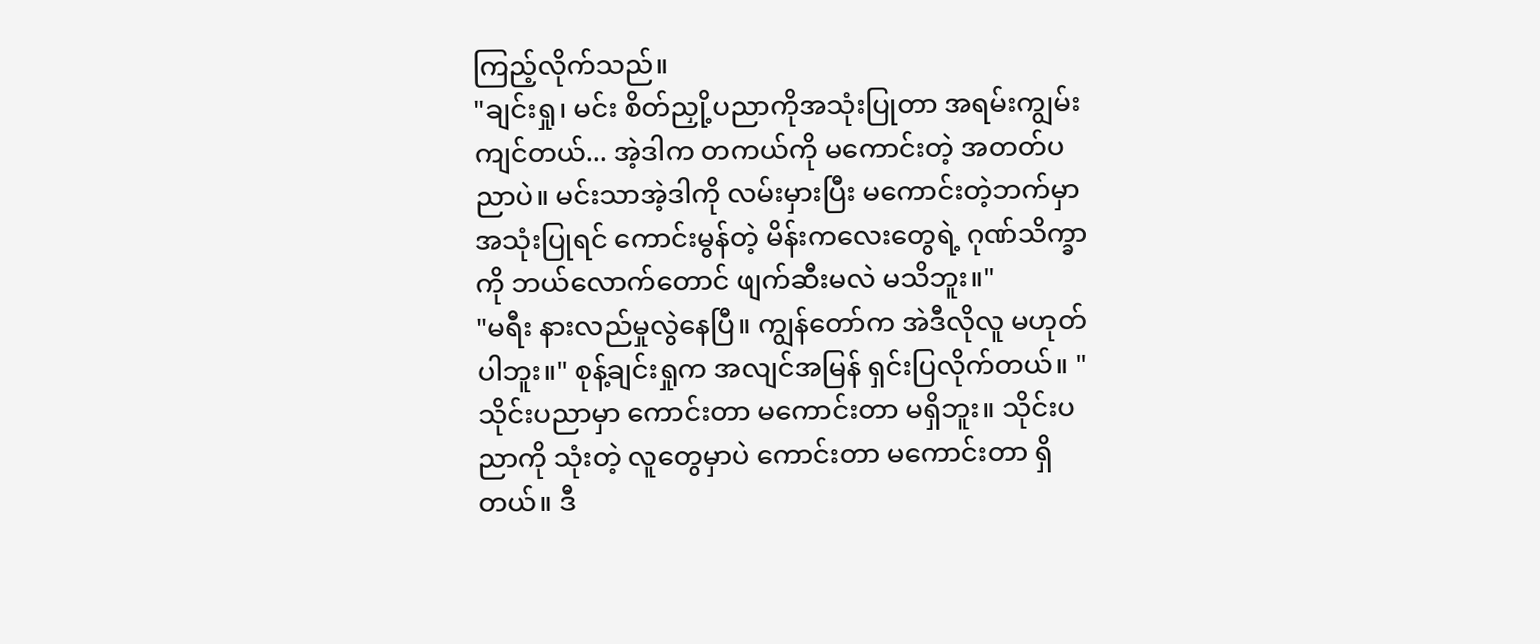ကြည့်လိုက်သည်။
"ချင်းရှု၊ မင်း စိတ်ညှို့ပညာကိုအသုံးပြုတာ အရမ်းကျွမ်းကျင်တယ်... အဲ့ဒါက တကယ်ကို မကောင်းတဲ့ အတတ်ပညာပဲ။ မင်းသာအဲ့ဒါကို လမ်းမှားပြီး မကောင်းတဲ့ဘက်မှာ အသုံးပြုရင် ကောင်းမွန်တဲ့ မိန်းကလေးတွေရဲ့ ဂုဏ်သိက္ခာကို ဘယ်လောက်တောင် ဖျက်ဆီးမလဲ မသိဘူး။"
"မရီး နားလည်မှုလွဲနေပြီ။ ကျွန်တော်က အဲဒီလိုလူ မဟုတ်ပါဘူး။" စုန့်ချင်းရှုက အလျင်အမြန် ရှင်းပြလိုက်တယ်။ "သိုင်းပညာမှာ ကောင်းတာ မကောင်းတာ မရှိဘူး။ သိုင်းပညာကို သုံးတဲ့ လူတွေမှာပဲ ကောင်းတာ မကောင်းတာ ရှိတယ်။ ဒီ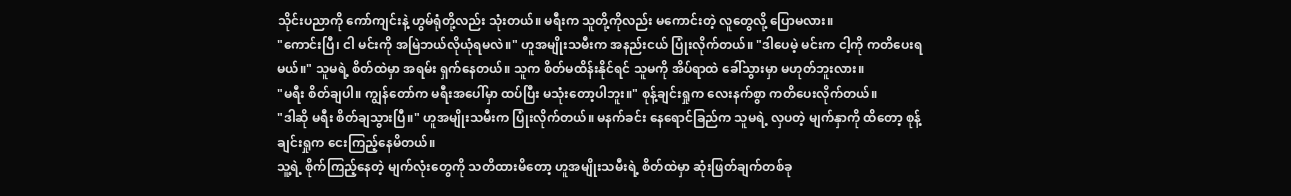သိုင်းပညာကို ကော်ကျင်းနဲ့ ဟွမ်ရုံတို့လည်း သုံးတယ်။ မရီးက သူတို့ကိုလည်း မကောင်းတဲ့ လူတွေလို့ ပြောမလား။
"ကောင်းပြီ၊ ငါ မင်းကို အမြဲဘယ်လိုယုံရမလဲ။" ဟူအမျိုးသမီးက အနည်းငယ် ပြုံးလိုက်တယ်။ "ဒါပေမဲ့ မင်းက ငါ့ကို ကတိပေးရမယ်။" သူမရဲ့ စိတ်ထဲမှာ အရမ်း ရှက်နေတယ်။ သူက စိတ်မထိန်းနိုင်ရင် သူမကို အိပ်ရာထဲ ခေါ်သွားမှာ မဟုတ်ဘူးလား။
"မရီး စိတ်ချပါ။ ကျွန်တော်က မရီးအပေါ်မှာ ထပ်ပြီး မသုံးတော့ပါဘူး။" စုန့်ချင်းရှုက လေးနက်စွာ ကတိပေးလိုက်တယ်။
"ဒါဆို မရီး စိတ်ချသွားပြီ။" ဟူအမျိုးသမီးက ပြုံးလိုက်တယ်။ မနက်ခင်း နေရောင်ခြည်က သူမရဲ့ လှပတဲ့ မျက်နှာကို ထိတော့ စုန့်ချင်းရှုက ငေးကြည့်နေမိတယ်။
သူ့ရဲ့ စိုက်ကြည့်နေတဲ့ မျက်လုံးတွေကို သတိထားမိတော့ ဟူအမျိုးသမီးရဲ့ စိတ်ထဲမှာ ဆုံးဖြတ်ချက်တစ်ခု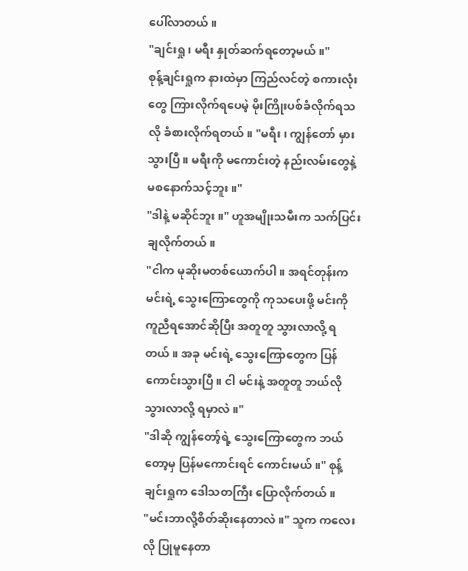ပေါ်လာတယ်။
"ချင်းရှု၊ မရီး နှုတ်ဆက်ရတော့မယ်။"
စုန့်ချင်းရှုက နားထဲမှာ ကြည်လင်တဲ့ စကားလုံးတွေ ကြားလိုက်ရပေမဲ့ မိုးကြိုးပစ်ခံလိုက်ရသလို ခံစားလိုက်ရတယ်။ "မရီး၊ ကျွန်တော် မှားသွားပြီ။ မရီးကို မကောင်းတဲ့ နည်းလမ်းတွေနဲ့ မစနောက်သင့်ဘူး။"
"ဒါနဲ့ မဆိုင်ဘူး။" ဟူအမျိုးသမီးက သက်ပြင်းချလိုက်တယ်။
"ငါက မုဆိုးမတစ်ယောက်ပါ။ အရင်တုန်းက မင်းရဲ့ သွေးကြောတွေကို ကုသပေးဖို့ မင်းကို ကူညီရအောင်ဆိုပြီး အတူတူ သွားလာလို့ ရတယ်။ အခု မင်းရဲ့ သွေးကြောတွေက ပြန်ကောင်းသွားပြီ။ ငါ မင်းနဲ့ အတူတူ ဘယ်လို သွားလာလို့ ရမှာလဲ။"
"ဒါဆို ကျွန်တော့်ရဲ့ သွေးကြောတွေက ဘယ်တော့မှ ပြန်မကောင်းရင် ကောင်းမယ်။" စုန့်ချင်းရှုက ဒေါသတကြီး ပြောလိုက်တယ်။
"မင်းဘာလို့စိတ်ဆိုးနေတာလဲ။" သူက ကလေးလို ပြုမူနေတာ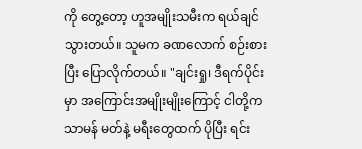ကို တွေ့တော့ ဟူအမျိုးသမီးက ရယ်ချင်သွားတယ်။ သူမက ခဏလောက် စဉ်းစားပြီး ပြောလိုက်တယ်။ "ချင်းရှု၊ ဒီရက်ပိုင်းမှာ အကြောင်းအမျိုးမျိုးကြောင့် ငါတို့က သာမန် မတ်နဲ့ မရီးတွေထက် ပိုပြီး ရင်း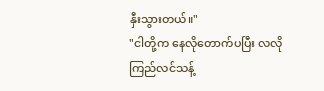နှီးသွားတယ်။"
"ငါတို့က နေလိုတောက်ပပြီး လလို ကြည်လင်သန့်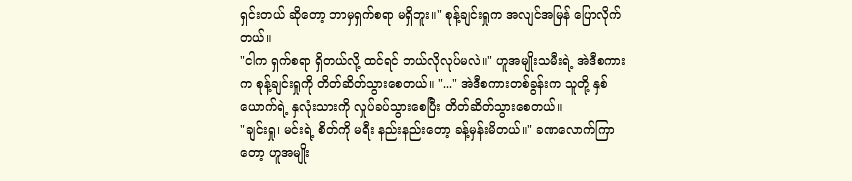ရှင်းတယ် ဆိုတော့ ဘာမှရှက်စရာ မရှိဘူး။" စုန့်ချင်းရှုက အလျင်အမြန် ပြောလိုက်တယ်။
"ငါက ရှက်စရာ ရှိတယ်လို့ ထင်ရင် ဘယ်လိုလုပ်မလဲ။" ဟူအမျိုးသမီးရဲ့ အဲဒီစကားက စုန့်ချင်းရှုကို တိတ်ဆိတ်သွားစေတယ်။ "..." အဲဒီစကားတစ်ခွန်းက သူတို့ နှစ်ယောက်ရဲ့ နှလုံးသားကို လှုပ်ခပ်သွားစေပြီး တိတ်ဆိတ်သွားစေတယ်။
"ချင်းရှု၊ မင်းရဲ့ စိတ်ကို မရီး နည်းနည်းတော့ ခန့်မှန်းမိတယ်။" ခဏလောက်ကြာတော့ ဟူအမျိုး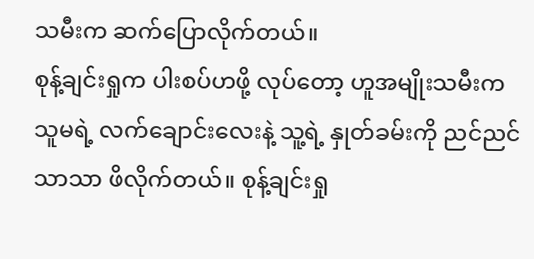သမီးက ဆက်ပြောလိုက်တယ်။
စုန့်ချင်းရှုက ပါးစပ်ဟဖို့ လုပ်တော့ ဟူအမျိုးသမီးက သူမရဲ့ လက်ချောင်းလေးနဲ့ သူ့ရဲ့ နှုတ်ခမ်းကို ညင်ညင်သာသာ ဖိလိုက်တယ်။ စုန့်ချင်းရှု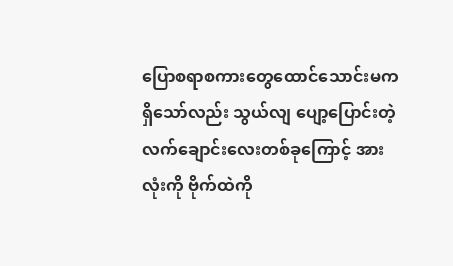ပြောစရာစကားတွေထောင်သောင်းမကရှိသော်လည်း သွယ်လျ ပျော့ပြောင်းတဲ့ လက်ချောင်းလေးတစ်ခုကြောင့် အားလုံးကို ဗိုက်ထဲကို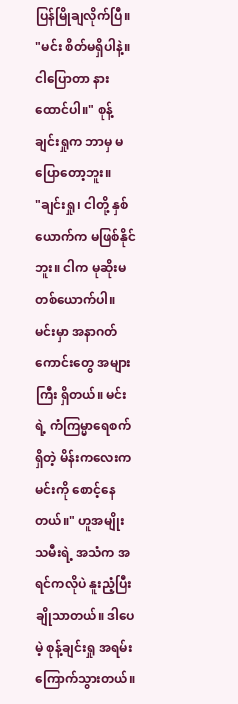ပြန်မြိုချလိုက်ပြီ။
"မင်း စိတ်မရှိပါနဲ့။ ငါပြောတာ နားထောင်ပါ။" စုန့်ချင်းရှုက ဘာမှ မပြောတော့ဘူး။
"ချင်းရှု၊ ငါတို့ နှစ်ယောက်က မဖြစ်နိုင်ဘူး။ ငါက မုဆိုးမတစ်ယောက်ပါ။ မင်းမှာ အနာဂတ်ကောင်းတွေ အများကြီး ရှိတယ်။ မင်းရဲ့ ကံကြမ္မာရေစက်ရှိတဲ့ မိန်းကလေးက မင်းကို စောင့်နေတယ်။" ဟူအမျိုးသမီးရဲ့ အသံက အရင်ကလိုပဲ နူးညံ့ပြီး ချိုသာတယ်။ ဒါပေမဲ့ စုန့်ချင်းရှု အရမ်း ကြောက်သွားတယ်။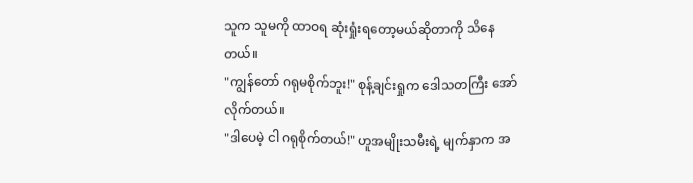သူက သူမကို ထာဝရ ဆုံးရှုံးရတော့မယ်ဆိုတာကို သိနေတယ်။
"ကျွန်တော် ဂရုမစိုက်ဘူး!" စုန့်ချင်းရှုက ဒေါသတကြီး အော်လိုက်တယ်။
"ဒါပေမဲ့ ငါ ဂရုစိုက်တယ်!" ဟူအမျိုးသမီးရဲ့ မျက်နှာက အ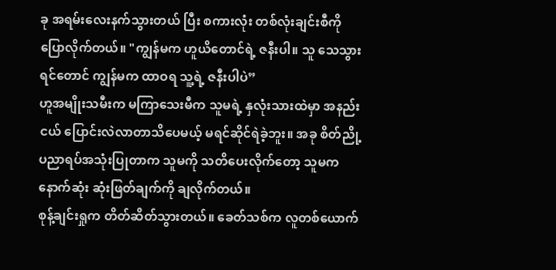ခု အရမ်းလေးနက်သွားတယ် ပြီး စကားလုံး တစ်လုံးချင်းစီကို ပြောလိုက်တယ်။ "ကျွန်မက ဟူယိတောင်ရဲ့ ဇနီးပါ။ သူ သေသွားရင်တောင် ကျွန်မက ထာဝရ သူ့ရဲ့ ဇနီးပါပဲ”
ဟူအမျိုးသမီးက မကြာသေးမီက သူမရဲ့ နှလုံးသားထဲမှာ အနည်းငယ် ပြောင်းလဲလာတာသိပေမယ့် မရင်ဆိုင်ရဲခဲ့ဘူး။ အခု စိတ်ညို့ပညာရပ်အသုံးပြုတာက သူမကို သတိပေးလိုက်တော့ သူမက နောက်ဆုံး ဆုံးဖြတ်ချက်ကို ချလိုက်တယ်။
စုန့်ချင်းရှုက တိတ်ဆိတ်သွားတယ်။ ခေတ်သစ်က လူတစ်ယောက်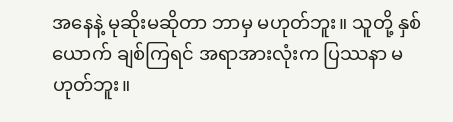အနေနဲ့ မုဆိုးမဆိုတာ ဘာမှ မဟုတ်ဘူး။ သူတို့ နှစ်ယောက် ချစ်ကြရင် အရာအားလုံးက ပြဿနာ မဟုတ်ဘူး။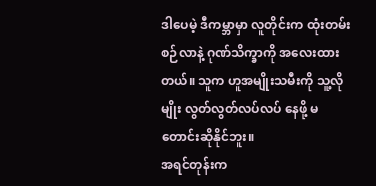ဒါပေမဲ့ ဒီကမ္ဘာမှာ လူတိုင်းက ထုံးတမ်းစဉ်လာနဲ့ ဂုဏ်သိက္ခာကို အလေးထားတယ်။ သူက ဟူအမျိုးသမီးကို သူ့လိုမျိုး လွတ်လွတ်လပ်လပ် နေဖို့ မတောင်းဆိုနိုင်ဘူး။
အရင်တုန်းက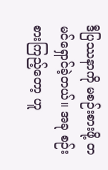ဒီပြဿနာကို မစဉ်းစားဖို့ တမင်ရှောင်ခဲ့တယ်။ အခု စဉ်းစားကြည့်တော့ ဟူ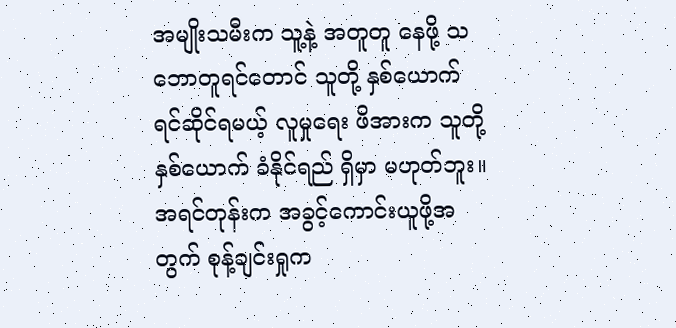အမျိုးသမီးက သူ့နဲ့ အတူတူ နေဖို့ သဘောတူရင်တောင် သူတို့ နှစ်ယောက် ရင်ဆိုင်ရမယ့် လူမှုရေး ဖိအားက သူတို့ နှစ်ယောက် ခံနိုင်ရည် ရှိမှာ မဟုတ်ဘူး။
အရင်တုန်းက အခွင့်ကောင်းယူဖို့အတွက် စုန့်ချင်းရှုက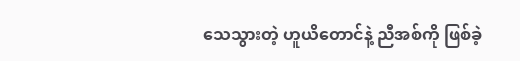သေသွားတဲ့ ဟူယိတောင်နဲ့ ညီအစ်ကို ဖြစ်ခဲ့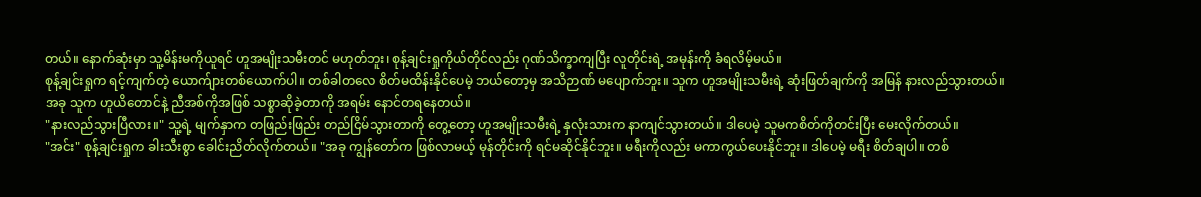တယ်။ နောက်ဆုံးမှာ သူ့မိန်းမကိုယူရင် ဟူအမျိုးသမီးတင် မဟုတ်ဘူး၊ စုန့်ချင်းရှုကိုယ်တိုင်လည်း ဂုဏ်သိက္ခာကျပြီး လူတိုင်းရဲ့ အမုန်းကို ခံရလိမ့်မယ်။
စုန့်ချင်းရှုက ရင့်ကျက်တဲ့ ယောက်ျားတစ်ယောက်ပါ။ တစ်ခါတလေ စိတ်မထိန်းနိုင်ပေမဲ့ ဘယ်တော့မှ အသိဉာဏ် မပျောက်ဘူး။ သူက ဟူအမျိုးသမီးရဲ့ ဆုံးဖြတ်ချက်ကို အမြန် နားလည်သွားတယ်။
အခု သူက ဟူယိတောင်နဲ့ ညီအစ်ကိုအဖြစ် သစ္စာဆိုခဲ့တာကို အရမ်း နောင်တရနေတယ်။
"နားလည်သွားပြီလား။" သူ့ရဲ့ မျက်နှာက တဖြည်းဖြည်း တည်ငြိမ်သွားတာကို တွေ့တော့ ဟူအမျိုးသမီးရဲ့ နှလုံးသားက နာကျင်သွားတယ်။ ဒါပေမဲ့ သူမကစိတ်ကိုတင်းပြီး မေးလိုက်တယ်။
"အင်း" စုန့်ချင်းရှုက ခါးသီးစွာ ခေါင်းညိတ်လိုက်တယ်။ "အခု ကျွန်တော်က ဖြစ်လာမယ့် မုန်တိုင်းကို ရင်မဆိုင်နိုင်ဘူး။ မရီးကိုလည်း မကာကွယ်ပေးနိုင်ဘူး။ ဒါပေမဲ့ မရီး စိတ်ချပါ။ တစ်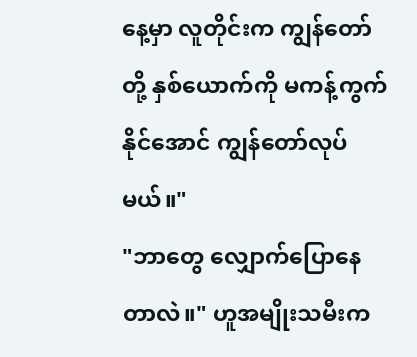နေ့မှာ လူတိုင်းက ကျွန်တော်တို့ နှစ်ယောက်ကို မကန့်ကွက်နိုင်အောင် ကျွန်တော်လုပ်မယ်။"
"ဘာတွေ လျှောက်ပြောနေတာလဲ။" ဟူအမျိုးသမီးက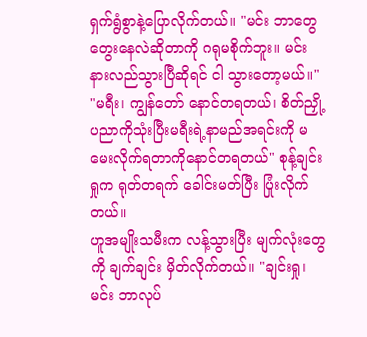ရှက်ရွံစွာနဲ့ပြောလိုက်တယ်။ "မင်း ဘာတွေ တွေးနေလဲဆိုတာကို ဂရုမစိုက်ဘူး။ မင်း နားလည်သွားပြီဆိုရင် ငါ သွားတော့မယ်။"
"မရီး၊ ကျွန်တော် နောင်တရတယ်၊ စိတ်ညှို့ပညာကိုသုံးပြီးမရီးရဲ့နာမည်အရင်းကို မမေးလိုက်ရတာကိုနောင်တရတယ်" စုန့်ချင်းရှုက ရုတ်တရက် ခေါင်းမတ်ပြီး ပြုံးလိုက်တယ်။
ဟူအမျိုးသမီးက လန့်သွားပြီး မျက်လုံးတွေကို ချက်ချင်း မှိတ်လိုက်တယ်။ "ချင်းရှု၊ မင်း ဘာလုပ်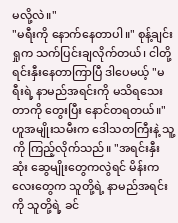မလို့လဲ။"
"မရီးကို နောက်နေတာပါ။" စုန့်ချင်းရှုက သက်ပြင်းချလိုက်တယ်၊ ငါတို့ရင်းနှီးနေတာကြာပြီ ဒါပေမယ့် "မရီးရဲ့ နာမည်အရင်းကို မသိရသေးတာကို တွေးပြီး နောင်တရတယ်။"
ဟူအမျိုးသမီးက ဒေါသတကြီးနဲ့ သူ့ကို ကြည့်လိုက်သည်။ "အရင်းနှီးဆုံး ဆွေမျိုးတွေကလွဲရင် မိန်းကလေးတွေက သူတို့ရဲ့ နာမည်အရင်းကို သူတို့ရဲ့ ခင်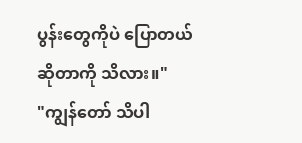ပွန်းတွေကိုပဲ ပြောတယ်ဆိုတာကို သိလား။"
"ကျွန်တော် သိပါ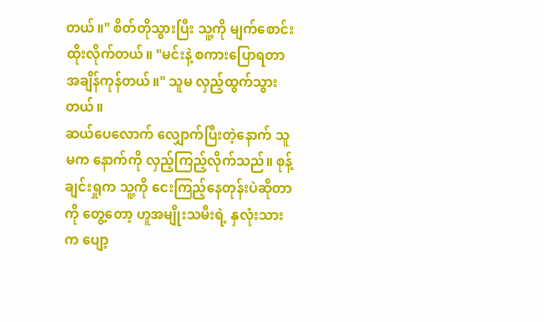တယ်။" စိတ်တိုသွားပြီး သူ့ကို မျက်စောင်းထိုးလိုက်တယ်။ "မင်းနဲ့ စကားပြောရတာ အချိန်ကုန်တယ်။" သူမ လှည့်ထွက်သွားတယ်။
ဆယ်ပေလောက် လျှောက်ပြီးတဲ့နောက် သူမက နောက်ကို လှည့်ကြည့်လိုက်သည်။ စုန့်ချင်းရှုက သူ့ကို ငေးကြည့်နေတုန်းပဲဆိုတာကို တွေ့တော့ ဟူအမျိုးသမီးရဲ့ နှလုံးသားက ပျော့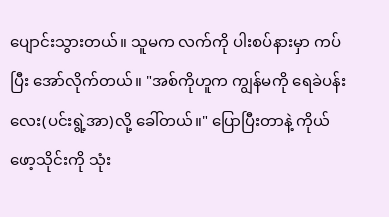ပျောင်းသွားတယ်။ သူမက လက်ကို ပါးစပ်နားမှာ ကပ်ပြီး အော်လိုက်တယ်။ "အစ်ကိုဟူက ကျွန်မကို ရေခဲပန်းလေး(ပင်းရွဲ့အာ)လို့ ခေါ်တယ်။" ပြောပြီးတာနဲ့ ကိုယ်ဖော့သိုင်းကို သုံး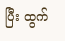ပြီး ထွက်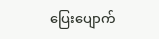ပြေးပျောက်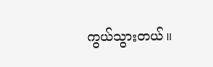ကွယ်သွားတယ်။